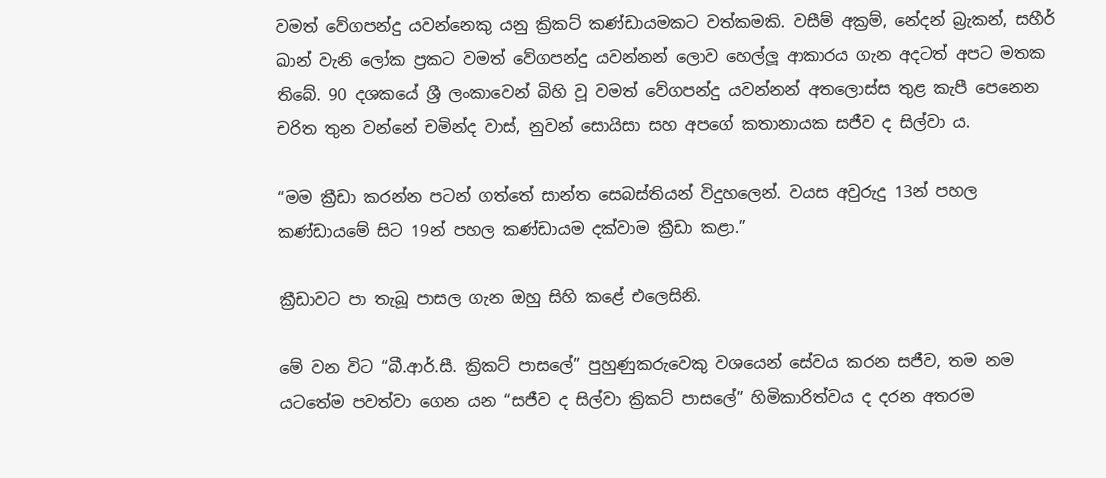වමත් වේගපන්දු යවන්නෙකු යනු ක්‍රිකට් කණ්ඩායමකට වත්කමකි. වසීම් අක්‍රම්, නේදන් බ්‍රැකන්, සහීර් ඛාන් වැනි ලෝක ප්‍රකට වමත් වේගපන්දු යවන්නන් ලොව හෙල්ලූ ආකාරය ගැන අදටත් අපට මතක තිබේ. 90 දශකයේ ශ්‍රී ලංකාවෙන් බිහි වූ වමත් වේගපන්දු යවන්නන් අතලොස්ස තුළ කැපී පෙනෙන චරිත තුන වන්නේ චමින්ද වාස්, නුවන් සොයිසා සහ අපගේ කතානායක සජීව ද සිල්වා ය.

“මම ක්‍රීඩා කරන්න පටන් ගත්තේ සාන්ත සෙබස්තියන් විදුහලෙන්. වයස අවුරුදු 13න් පහල කණ්ඩායමේ සිට 19න් පහල කණ්ඩායම දක්වාම ක්‍රීඩා කළා.”

ක්‍රීඩාවට පා තැබූ පාසල ගැන ඔහු සිහි කළේ එලෙසිනි.

මේ වන විට “බී.ආර්.සී. ක්‍රිකට් පාසලේ” පුහුණුකරුවෙකු වශයෙන් සේවය කරන සජීව, තම නම යටතේම පවත්වා ගෙන යන “සජීව ද සිල්වා ක්‍රිකට් පාසලේ” හිමිකාරිත්වය ද දරන අතරම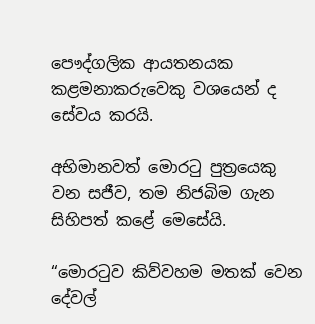පෞද්ගලික ආයතනයක කළමනාකරුවෙකු වශයෙන් ද සේවය කරයි.

අභිමානවත් මොරටු පුත්‍රයෙකු වන සජීව, තම නිජබිම ගැන සිහිපත් කළේ මෙසේයි.

“මොරටුව කිව්වහම මතක් වෙන දේවල්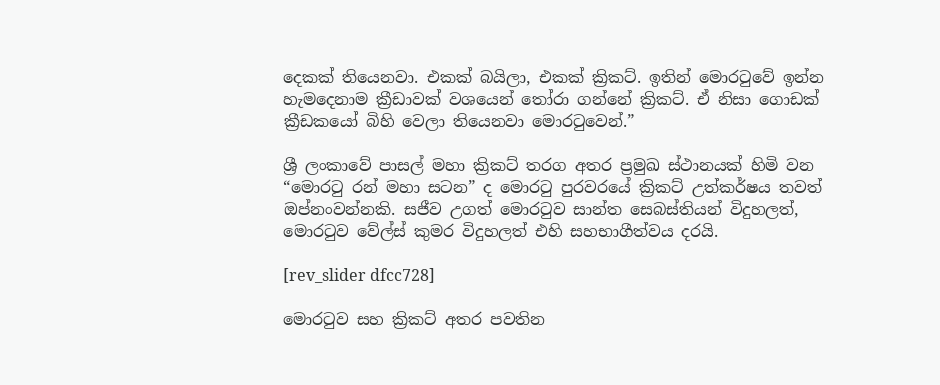දෙකක් තියෙනවා. එකක් බයිලා, එකක් ක්‍රිකට්. ඉතින් මොරටුවේ ඉන්න හැමදෙනාම ක්‍රීඩාවක් වශයෙන් තෝරා ගන්නේ ක්‍රිකට්. ඒ නිසා ගොඩක් ක්‍රීඩකයෝ බිහි වෙලා තියෙනවා මොරටුවෙන්.”

ශ්‍රී ලංකාවේ පාසල් මහා ක්‍රිකට් තරග අතර ප්‍රමුඛ ස්ථානයක් හිමි වන “මොරටු රන් මහා සටන” ද මොරටු පුරවරයේ ක්‍රිකට් උත්කර්ෂය තවත් ඔප්නංවන්නකි. සජීව උගත් මොරටුව සාන්ත සෙබස්තියන් විදුහලත්, මොරටුව වේල්ස් කුමර විදුහලත් එහි සහභාගීත්වය දරයි.

[rev_slider dfcc728]

මොරටුව සහ ක්‍රිකට් අතර පවතින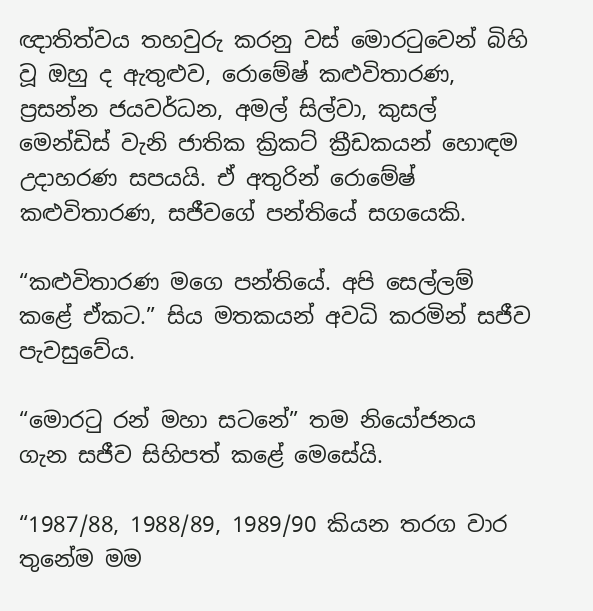ඥාතිත්වය තහවුරු කරනු වස් මොරටුවෙන් බිහි වූ ඔහු ද ඇතුළුව, රොමේෂ් කළුවිතාරණ, ප්‍රසන්න ජයවර්ධන, අමල් සිල්වා, කුසල් මෙන්ඩිස් වැනි ජාතික ක්‍රිකට් ක්‍රීඩකයන් හොඳම උදාහරණ සපයයි. ඒ අතුරින් රොමේෂ් කළුවිතාරණ, සජීවගේ පන්තියේ සගයෙකි.

“කළුවිතාරණ මගෙ පන්තියේ. අපි සෙල්ලම් කළේ ඒකට.” සිය මතකයන් අවධි කරමින් සජීව පැවසුවේය.

“මොරටු රන් මහා සටනේ” තම නියෝජනය ගැන සජීව සිහිපත් කළේ මෙසේයි.

“1987/88, 1988/89, 1989/90 කියන තරග වාර තුනේම මම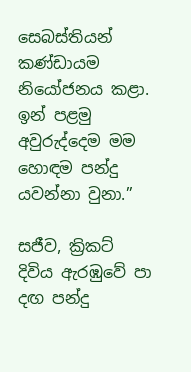සෙබස්තියන් කණ්ඩායම නියෝජනය කළා. ඉන් පළමු අවුරුද්දෙම මම හොඳම පන්දු යවන්නා වුනා.”

සජීව, ක්‍රිකට් දිවිය ඇරඹුවේ පා දඟ පන්දු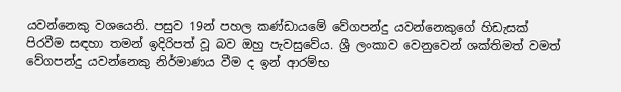යවන්නෙකු වශයෙනි. පසුව 19න් පහල කණ්ඩායමේ වේගපන්දු යවන්නෙකුගේ හිඩැසක් පිරවීම සඳහා තමන් ඉදිරිපත් වූ බව ඔහු පැවසුවේය. ශ්‍රී ලංකාව වෙනුවෙන් ශක්තිමත් වමත් වේගපන්දු යවන්නෙකු නිර්මාණය වීම ද ඉන් ආරම්භ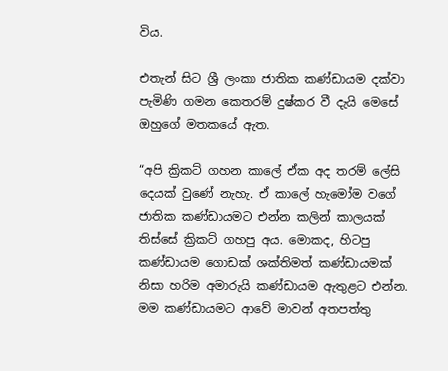විය.

එතැන් සිට ශ්‍රී ලංකා ජාතික කණ්ඩායම දක්වා පැමිණි ගමන කෙතරම් දුෂ්කර වී දැයි මෙසේ ඔහුගේ මතකයේ ඇත.

“අපි ක්‍රිකට් ගහන කාලේ ඒක අද තරම් ලේසි දෙයක් වුණේ නැහැ. ඒ කාලේ හැමෝම වගේ ජාතික කණ්ඩායමට එන්න කලින් කාලයක් තිස්සේ ක්‍රිකට් ගහපු අය. මොකද, හිටපු කණ්ඩායම ගොඩක් ශක්තිමත් කණ්ඩායමක් නිසා හරිම අමාරුයි කණ්ඩායම ඇතුළට එන්න. මම කණ්ඩායමට ආවේ මාවන් අතපත්තු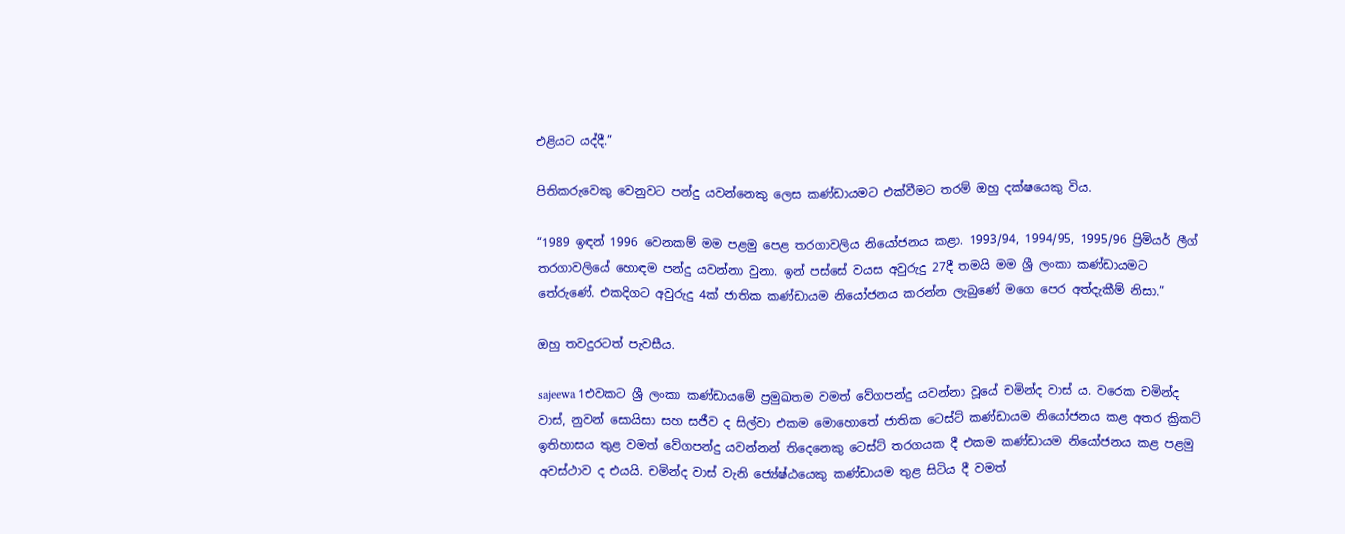එළියට යද්දී.”

පිතිකරුවෙකු වෙනුවට පන්දු යවන්නෙකු ලෙස කණ්ඩායමට එක්වීමට තරම් ඔහු දක්ෂයෙකු විය.

“1989 ඉඳන් 1996 වෙනකම් මම පළමු පෙළ තරගාවලිය නියෝජනය කළා. 1993/94, 1994/95, 1995/96 ප්‍රිමියර් ලීග් තරගාවලියේ හොඳම පන්දු යවන්නා වුනා. ඉන් පස්සේ වයස අවුරුදු 27දී තමයි මම ශ්‍රී ලංකා කණ්ඩායමට තේරුණේ. එකදිගට අවුරුදු 4ක් ජාතික කණ්ඩායම නියෝජනය කරන්න ලැබුණේ මගෙ පෙර අත්දැකීම් නිසා.”

ඔහු තවදුරටත් පැවසීය.

sajeewa 1එවකට ශ්‍රී ලංකා කණ්ඩායමේ ප්‍රමුඛතම වමත් වේගපන්දු යවන්නා වූයේ චමින්ද වාස් ය. වරෙක චමින්ද වාස්, නුවන් සොයිසා සහ සජීව ද සිල්වා එකම මොහොතේ ජාතික ටෙස්ට් කණ්ඩායම නියෝජනය කළ අතර ක්‍රිකට් ඉතිහාසය තුළ වමත් වේගපන්දු යවන්නන් තිදෙනෙකු ටෙස්ට් තරගයක දී එකම කණ්ඩායම නියෝජනය කළ පළමු අවස්ථාව ද එයයි. චමින්ද වාස් වැනි ජ්‍යේෂ්ඨයෙකු කණ්ඩායම තුළ සිටිය දී වමත්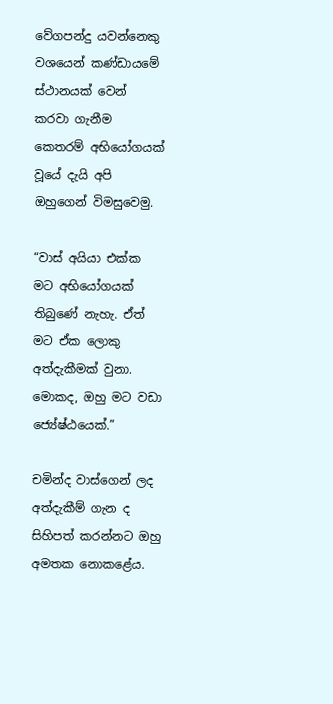වේගපන්දු යවන්නෙකු වශයෙන් කණ්ඩායමේ ස්ථානයක් වෙන් කරවා ගැනීම කෙතරම් අභියෝගයක් වූයේ දැයි අපි ඔහුගෙන් විමසුවෙමු.

“වාස් අයියා එක්ක මට අභියෝගයක් තිබුණේ නැහැ. ඒත් මට ඒක ලොකු අත්දැකීමක් වුනා. මොකද, ඔහු මට වඩා ජ්‍යේෂ්ඨයෙක්.”

චමින්ද වාස්ගෙන් ලද අත්දැකීම් ගැන ද සිහිපත් කරන්නට ඔහු අමතක නොකළේය.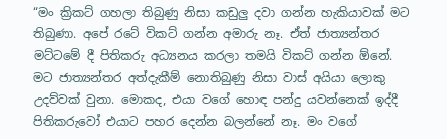“මං ක්‍රිකට් ගහලා තිබුණු නිසා කඩුලු දවා ගන්න හැකියාවක් මට තිබුණා. අපේ රටේ විකට් ගන්න අමාරු නෑ. ඒත් ජාත්‍යන්තර මට්ටමේ දී පිතිකරු අධ්‍යනය කරලා තමයි විකට් ගන්න ඕනේ. මට ජාත්‍යන්තර අත්දැකීම් නොතිබුණු නිසා වාස් අයියා ලොකු උදව්වක් වුනා. මොකද, එයා වගේ හොඳ පන්දු යවන්නෙක් ඉද්දී පිතිකරුවෝ එයාට පහර දෙන්න බලන්නේ නෑ. මං වගේ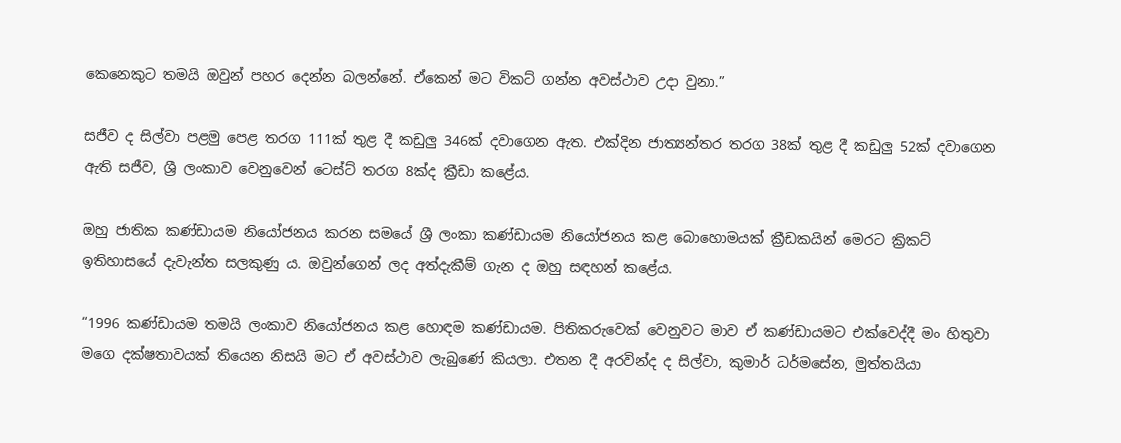කෙනෙකුට තමයි ඔවුන් පහර දෙන්න බලන්නේ. ඒකෙන් මට විකට් ගන්න අවස්ථාව උදා වුනා.”

සජීව ද සිල්වා පළමු පෙළ තරග 111ක් තුළ දී කඩුලු 346ක් දවාගෙන ඇත. එක්දින ජාත්‍යන්තර තරග 38ක් තුළ දී කඩුලු 52ක් දවාගෙන ඇති සජීව, ශ්‍රී ලංකාව වෙනුවෙන් ටෙස්ට් තරග 8ක්ද ක්‍රීඩා කළේය.

ඔහු ජාතික කණ්ඩායම නියෝජනය කරන සමයේ ශ්‍රී ලංකා කණ්ඩායම නියෝජනය කළ බොහොමයක් ක්‍රීඩකයින් මෙරට ක්‍රිකට් ඉතිහාසයේ දැවැන්ත සලකුණු ය. ඔවුන්ගෙන් ලද අත්දැකීම් ගැන ද ඔහු සඳහන් කළේය.

“1996 කණ්ඩායම තමයි ලංකාව නියෝජනය කළ හොඳම කණ්ඩායම. පිතිකරුවෙක් වෙනුවට මාව ඒ කණ්ඩායමට එක්වෙද්දී මං හිතුවා මගෙ දක්ෂතාවයක් තියෙන නිසයි මට ඒ අවස්ථාව ලැබුණේ කියලා. එතන දී අරවින්ද ද සිල්වා, කුමාර් ධර්මසේන, මුත්තයියා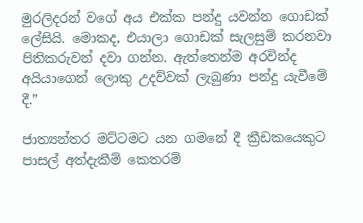මුරලිදරන් වගේ අය එක්ක පන්දු යවන්න ගොඩක් ලේසියි. මොකද, එයාලා ගොඩක් සැලසුම් කරනවා පිතිකරුවන් දවා ගන්න. ඇත්තෙන්ම අරවින්ද අයියාගෙන් ලොකු උදව්වක් ලැබුණා පන්දු යැවීමේ දී.”

ජාත්‍යන්තර මට්ටමට යන ගමනේ දී ක්‍රීඩකයෙකුට පාසල් අත්දැකීම් කෙතරම්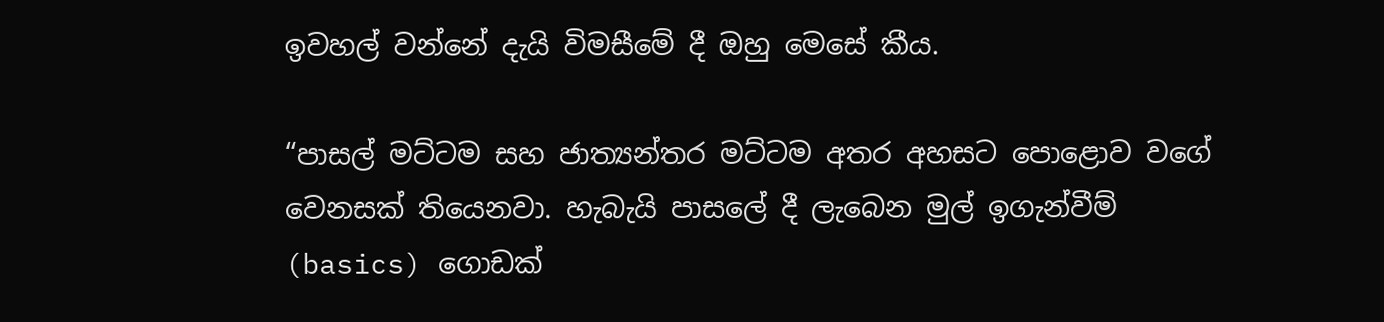ඉවහල් වන්නේ දැයි විමසීමේ දී ඔහු මෙසේ කීය.

“පාසල් මට්ටම සහ ජාත්‍යන්තර මට්ටම අතර අහසට පොළොව වගේ වෙනසක් තියෙනවා. හැබැයි පාසලේ දී ලැබෙන මුල් ඉගැන්වීම් (basics) ගොඩක්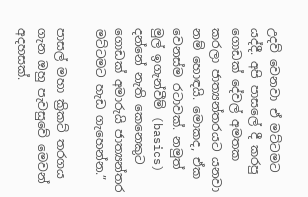උදව් වෙනවා ඒ මට්ටමට යද්දී. අපි පාසලේ දී කරපු ගොඩක් දේවල් අමතක කරලා ජාත්‍යන්තරයට යනවා නම් හොඳයි. මොකද, ඒක වෙනස්ම රටාවක්. නමුත් මුල් ඉගැන්වීම් (basics) දන්නේ නැති කෙනෙකුට ගොඩක් අමාරුයි ජාත්‍යන්තර මට්ටමට හැඩ ගැහෙන්න.”

පාසල් මහා ක්‍රිකට් තරගය ගැන ඔහු පැවසුවේ මෙවන් අදහසක්.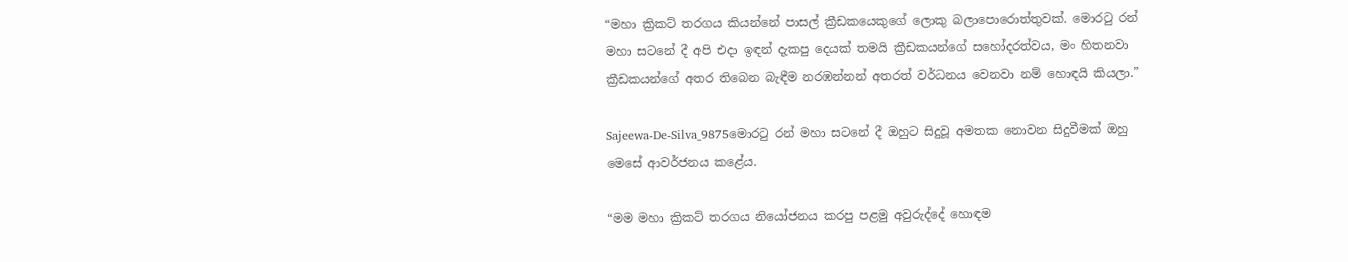“මහා ක්‍රිකට් තරගය කියන්නේ පාසල් ක්‍රීඩකයෙකුගේ ලොකු බලාපොරොත්තුවක්. මොරටු රන් මහා සටනේ දී අපි එදා ඉඳන් දැකපු දෙයක් තමයි ක්‍රීඩකයන්ගේ සහෝදරත්වය, මං හිතනවා ක්‍රීඩකයන්ගේ අතර තිබෙන බැඳීම නරඹන්නන් අතරත් වර්ධනය වෙනවා නම් හොඳයි කියලා.”

Sajeewa-De-Silva_9875මොරටු රන් මහා සටනේ දී ඔහුට සිදුවූ අමතක නොවන සිදුවීමක් ඔහු මෙසේ ආවර්ජනය කළේය.

“මම මහා ක්‍රිකට් තරගය නියෝජනය කරපු පළමු අවුරුද්දේ හොඳම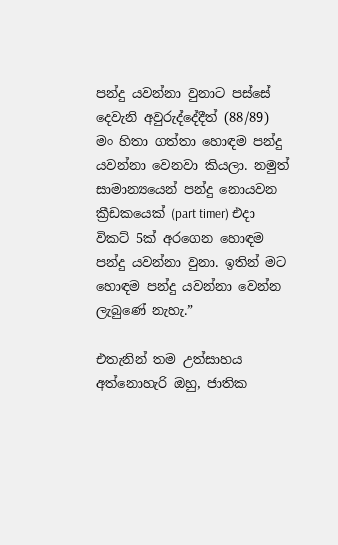පන්දු යවන්නා වුනාට පස්සේ දෙවැනි අවුරුද්දේදීත් (88/89) මං හිතා ගත්තා හොඳම පන්දු යවන්නා වෙනවා කියලා. නමුත් සාමාන්‍යයෙන් පන්දු නොයවන ක්‍රීඩකයෙක් (part timer) එදා විකට් 5ක් අරගෙන හොඳම පන්දු යවන්නා වුනා. ඉතින් මට හොඳම පන්දු යවන්නා වෙන්න ලැබුණේ නැහැ.”

එතැනින් තම උත්සාහය අත්නොහැරි ඔහු, ජාතික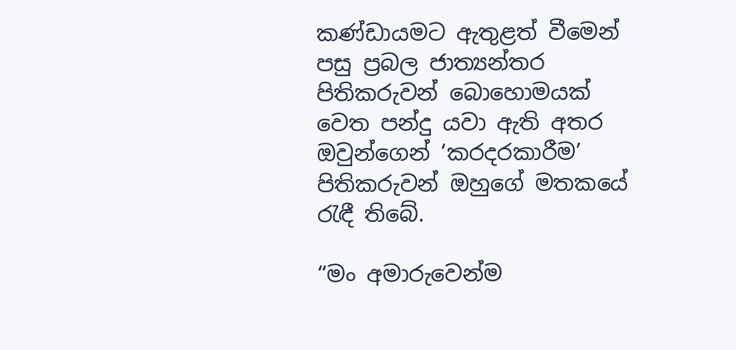කණ්ඩායමට ඇතුළත් වීමෙන් පසු ප්‍රබල ජාත්‍යන්තර පිතිකරුවන් බොහොමයක් වෙත පන්දු යවා ඇති අතර ඔවුන්ගෙන් ‘කරදරකාරීම’ පිතිකරුවන් ඔහුගේ මතකයේ රැඳී තිබේ.

“මං අමාරුවෙන්ම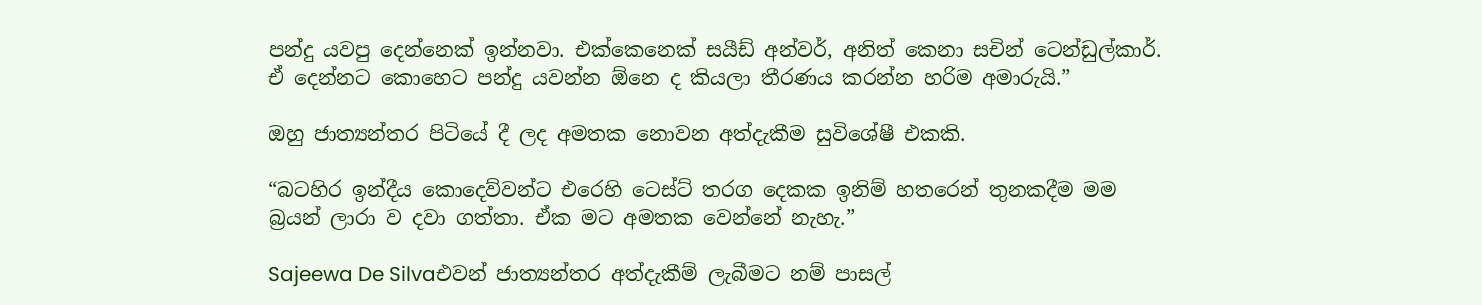පන්දු යවපු දෙන්නෙක් ඉන්නවා. එක්කෙනෙක් සයීඩ් අන්වර්, අනිත් කෙනා සචින් ටෙන්ඩුල්කාර්. ඒ දෙන්නට කොහෙට පන්දු යවන්න ඕනෙ ද කියලා තීරණය කරන්න හරිම අමාරුයි.”

ඔහු ජාත්‍යන්තර පිටියේ දී ලද අමතක නොවන අත්දැකීම සුවිශේෂී එකකි.

“බටහිර ඉන්දීය කොදෙව්වන්ට එරෙහි ටෙස්ට් තරග දෙකක ඉනිම් හතරෙන් තුනකදීම මම බ්‍රයන් ලාරා ව දවා ගත්තා. ඒක මට අමතක වෙන්නේ නැහැ.”

Sajeewa De Silvaඑවන් ජාත්‍යන්තර අත්දැකීම් ලැබීමට නම් පාසල්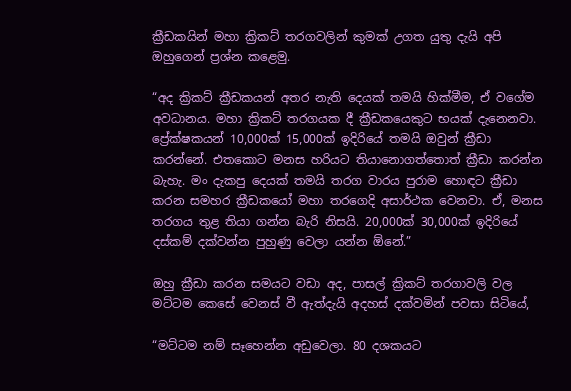ක්‍රීඩකයින් මහා ක්‍රිකට් තරගවලින් කුමක් උගත යුතු දැයි අපි ඔහුගෙන් ප්‍රශ්න කළෙමු.

“අද ක්‍රිකට් ක්‍රීඩකයන් අතර නැති දෙයක් තමයි හික්මීම, ඒ වගේම අවධානය. මහා ක්‍රිකට් තරගයක දී ක්‍රීඩකයෙකුට භයක් දැනෙනවා. ප්‍රේක්ෂකයන් 10,000ක් 15,000ක් ඉදිරියේ තමයි ඔවුන් ක්‍රීඩා කරන්නේ. එතකොට මනස හරියට තියානොගත්තොත් ක්‍රීඩා කරන්න බැහැ. මං දැකපු දෙයක් තමයි තරග වාරය පුරාම හොඳට ක්‍රීඩා කරන සමහර ක්‍රීඩකයෝ මහා තරගෙදි අසාර්ථක වෙනවා. ඒ, මනස තරගය තුළ තියා ගන්න බැරි නිසයි. 20,000ක් 30,000ක් ඉදිරියේ දස්කම් දක්වන්න පුහුණු වෙලා යන්න ඕනේ.”

ඔහු ක්‍රීඩා කරන සමයට වඩා අද, පාසල් ක්‍රිකට් තරගාවලි වල මට්ටම කෙසේ වෙනස් වී ඇත්දැයි අදහස් දක්වමින් පවසා සිටියේ,

“මට්ටම නම් සෑහෙන්න අඩුවෙලා. 80 දශකයට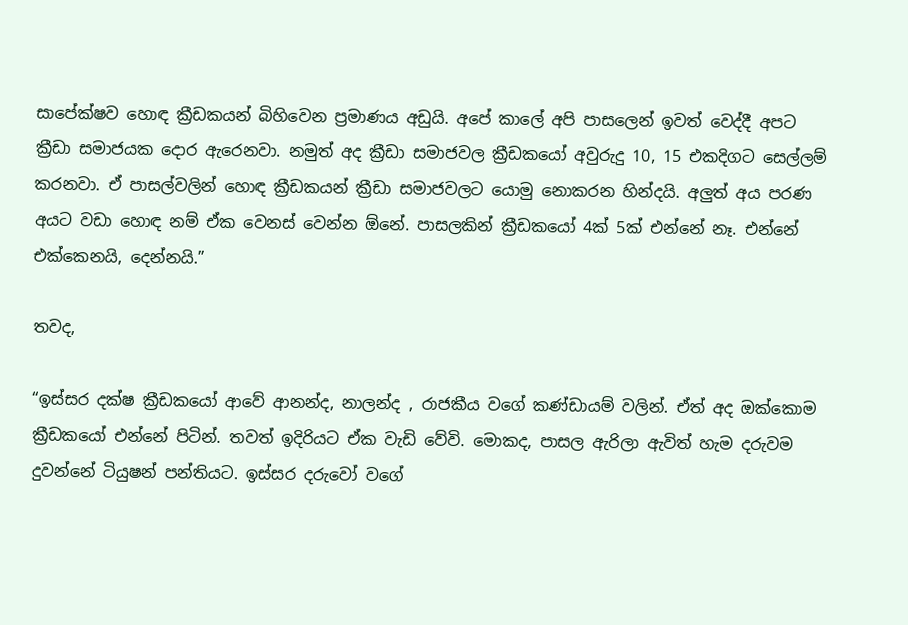සාපේක්ෂව හොඳ ක්‍රීඩකයන් බිහිවෙන ප්‍රමාණය අඩුයි. අපේ කාලේ අපි පාසලෙන් ඉවත් වෙද්දී අපට ක්‍රීඩා සමාජයක දොර ඇරෙනවා. නමුත් අද ක්‍රීඩා සමාජවල ක්‍රීඩකයෝ අවුරුදු 10, 15 එකදිගට සෙල්ලම් කරනවා. ඒ පාසල්වලින් හොඳ ක්‍රීඩකයන් ක්‍රීඩා සමාජවලට යොමු නොකරන හින්දයි. අලුත් අය පරණ අයට වඩා හොඳ නම් ඒක වෙනස් වෙන්න ඕනේ. පාසලකින් ක්‍රීඩකයෝ 4ක් 5ක් එන්නේ නෑ. එන්නේ එක්කෙනයි, දෙන්නයි.”

තවද,

“ඉස්සර දක්ෂ ක්‍රීඩකයෝ ආවේ ආනන්ද, නාලන්ද , රාජකීය වගේ කණ්ඩායම් වලින්. ඒත් අද ඔක්කොම ක්‍රීඩකයෝ එන්නේ පිටින්. තවත් ඉදිරියට ඒක වැඩි වේවි. මොකද, පාසල ඇරිලා ඇවිත් හැම දරුවම දුවන්නේ ටියුෂන් පන්තියට. ඉස්සර දරුවෝ වගේ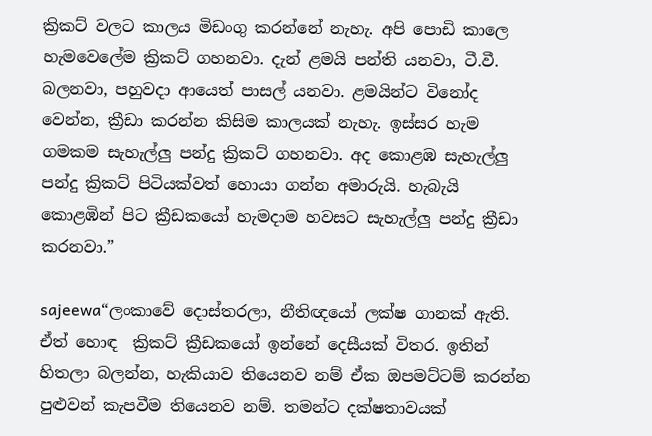ක්‍රිකට් වලට කාලය මිඩංගු කරන්නේ නැහැ. අපි පොඩි කාලෙ හැමවෙලේම ක්‍රිකට් ගහනවා. දැන් ළමයි පන්ති යනවා, ටී.වී. බලනවා, පහුවදා ආයෙත් පාසල් යනවා. ළමයින්ට විනෝද වෙන්න, ක්‍රීඩා කරන්න කිසිම කාලයක් නැහැ. ඉස්සර හැම ගමකම සැහැල්ලු පන්දු ක්‍රිකට් ගහනවා. අද කොළඹ සැහැල්ලු පන්දු ක්‍රිකට් පිටියක්වත් හොයා ගන්න අමාරුයි. හැබැයි කොළඹින් පිට ක්‍රීඩකයෝ හැමදාම හවසට සැහැල්ලු පන්දු ක්‍රීඩා කරනවා.”

sajeewa“ලංකාවේ දොස්තරලා, නීතිඥයෝ ලක්ෂ ගානක් ඇති. ඒත් හොඳ  ක්‍රිකට් ක්‍රීඩකයෝ ඉන්නේ දෙසීයක් විතර. ඉතින් හිතලා බලන්න, හැකියාව තියෙනව නම් ඒක ඔපමට්ටම් කරන්න පුළුවන් කැපවීම තියෙනව නම්. තමන්ට දක්ෂතාවයක්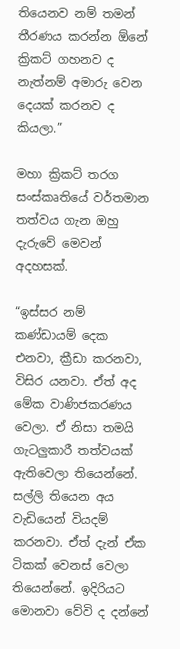තියෙනව නම් තමන් තීරණය කරන්න ඕනේ ක්‍රිකට් ගහනව ද නැත්නම් අමාරු වෙන දෙයක් කරනව ද කියලා.”

මහා ක්‍රිකට් තරග සංස්කෘතියේ වර්තමාන තත්වය ගැන ඔහු දැරුවේ මෙවන් අදහසක්.

“ඉස්සර නම් කණ්ඩායම් දෙක එනවා, ක්‍රීඩා කරනවා, විසිර යනවා. ඒත් අද මේක වාණිජකරණය වෙලා. ඒ නිසා තමයි ගැටලුකාරී තත්වයක් ඇතිවෙලා තියෙන්නේ. සල්ලි තියෙන අය වැඩියෙන් වියදම් කරනවා. ඒත් දැන් ඒක ටිකක් වෙනස් වෙලා තියෙන්නේ. ඉදිරියට මොනවා වේවි ද දන්නේ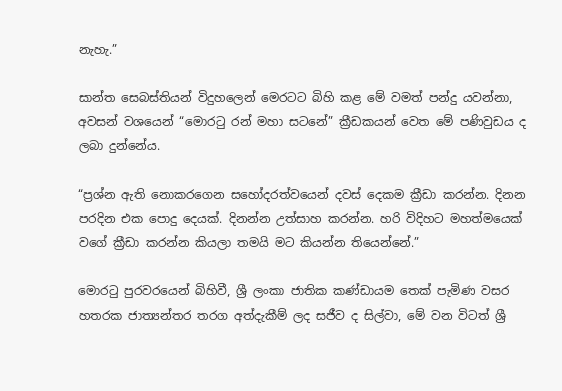නැහැ.”

සාන්ත සෙබස්තියන් විදුහලෙන් මෙරටට බිහි කළ මේ වමත් පන්දු යවන්නා, අවසන් වශයෙන් “මොරටු රන් මහා සටනේ” ක්‍රීඩකයන් වෙත මේ පණිවුඩය ද ලබා දුන්නේය.

“ප්‍රශ්න ඇති නොකරගෙන සහෝදරත්වයෙන් දවස් දෙකම ක්‍රීඩා කරන්න. දිනන පරදින එක පොදු දෙයක්. දිනන්න උත්සාහ කරන්න. හරි විදිහට මහත්මයෙක් වගේ ක්‍රීඩා කරන්න කියලා තමයි මට කියන්න තියෙන්නේ.”

මොරටු පුරවරයෙන් බිහිවී, ශ්‍රී ලංකා ජාතික කණ්ඩායම තෙක් පැමිණ වසර හතරක ජාත්‍යන්තර තරග අත්දැකීම් ලද සජීව ද සිල්වා, මේ වන විටත් ශ්‍රී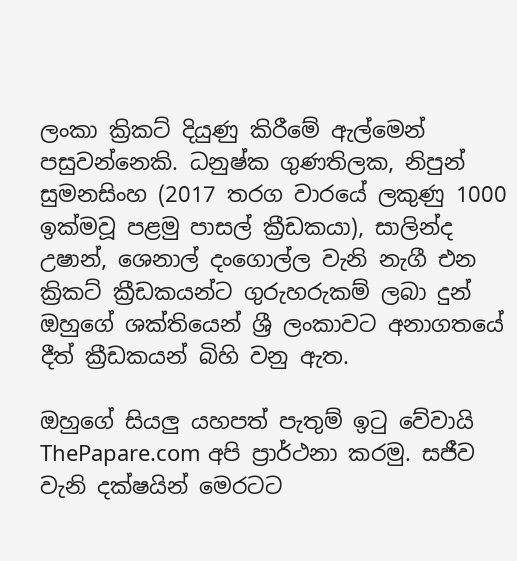ලංකා ක්‍රිකට් දියුණු කිරීමේ ඇල්මෙන් පසුවන්නෙකි. ධනුෂ්ක ගුණතිලක, නිපුන් සුමනසිංහ (2017 තරග වාරයේ ලකුණු 1000 ඉක්මවූ පළමු පාසල් ක්‍රීඩකයා), සාලින්ද උෂාන්, ශෙනාල් දංගොල්ල වැනි නැගී එන ක්‍රිකට් ක්‍රීඩකයන්ට ගුරුහරුකම් ලබා දුන් ඔහුගේ ශක්තියෙන් ශ්‍රී ලංකාවට අනාගතයේ දීත් ක්‍රීඩකයන් බිහි වනු ඇත.

ඔහුගේ සියලු යහපත් පැතුම් ඉටු වේවායි ThePapare.com අපි ප්‍රාර්ථනා කරමු. සජීව වැනි දක්ෂයින් මෙරටට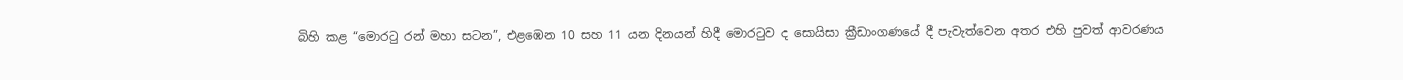බිහි කළ “මොරටු රන් මහා සටන”, එළඹෙන 10 සහ 11 යන දිනයන් හිදී මොරටුව ද සොයිසා ක්‍රීඩාංගණයේ දී පැවැත්වෙන අතර එහි පුවත් ආවරණය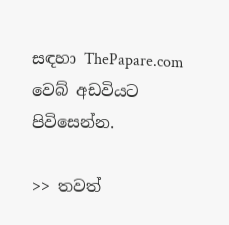සඳහා ThePapare.com වෙබ් අඩවියට පිවිසෙන්න.

>> තවත්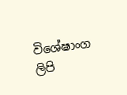විශේෂාංග ලිපි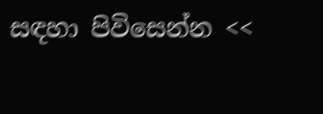සඳහා පිවිසෙන්න <<